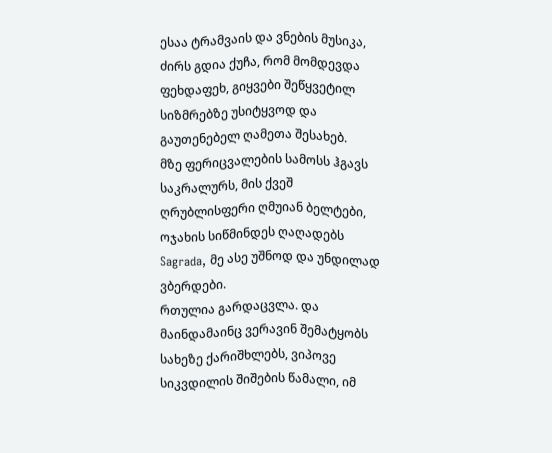ესაა ტრამვაის და ვნების მუსიკა, ძირს გდია ქუჩა, რომ მომდევდა ფეხდაფეხ, გიყვები შეწყვეტილ სიზმრებზე უსიტყვოდ და გაუთენებელ ღამეთა შესახებ.
მზე ფერიცვალების სამოსს ჰგავს საკრალურს, მის ქვეშ ღრუბლისფერი ღმუიან ბელტები, ოჯახის სიწმინდეს ღაღადებს Sagrada, მე ასე უშნოდ და უნდილად ვბერდები.
რთულია გარდაცვლა. და მაინდამაინც ვერავინ შემატყობს სახეზე ქარიშხლებს, ვიპოვე სიკვდილის შიშების წამალი, იმ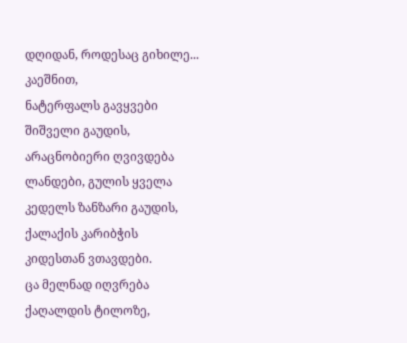დღიდან, როდესაც გიხილე... კაეშნით,
ნატერფალს გავყვები შიშველი გაუდის, არაცნობიერი ღვივდება ლანდები, გულის ყველა კედელს ზანზარი გაუდის, ქალაქის კარიბჭის კიდესთან ვთავდები.
ცა მელნად იღვრება ქაღალდის ტილოზე,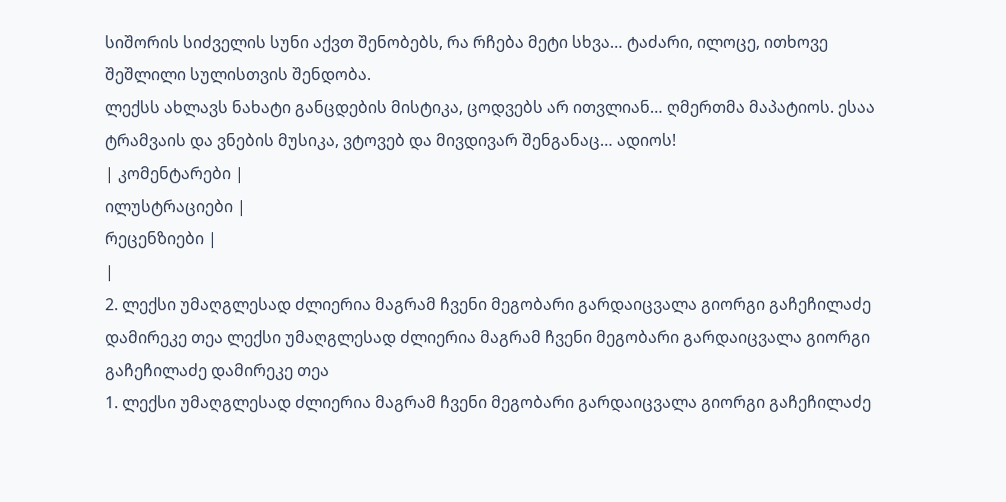სიშორის სიძველის სუნი აქვთ შენობებს, რა რჩება მეტი სხვა… ტაძარი, ილოცე, ითხოვე შეშლილი სულისთვის შენდობა.
ლექსს ახლავს ნახატი განცდების მისტიკა, ცოდვებს არ ითვლიან… ღმერთმა მაპატიოს. ესაა ტრამვაის და ვნების მუსიკა, ვტოვებ და მივდივარ შენგანაც… ადიოს!
| კომენტარები |
ილუსტრაციები |
რეცენზიები |
|
2. ლექსი უმაღგლესად ძლიერია მაგრამ ჩვენი მეგობარი გარდაიცვალა გიორგი გაჩეჩილაძე დამირეკე თეა ლექსი უმაღგლესად ძლიერია მაგრამ ჩვენი მეგობარი გარდაიცვალა გიორგი გაჩეჩილაძე დამირეკე თეა
1. ლექსი უმაღგლესად ძლიერია მაგრამ ჩვენი მეგობარი გარდაიცვალა გიორგი გაჩეჩილაძე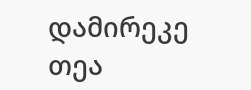დამირეკე თეა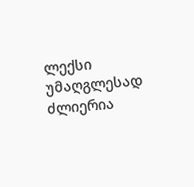ლექსი უმაღგლესად ძლიერია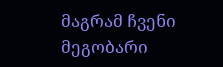მაგრამ ჩვენი მეგობარი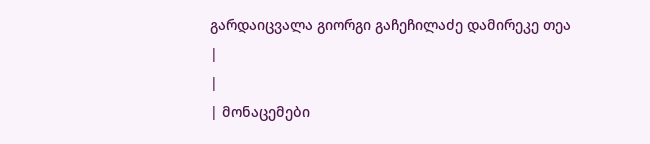გარდაიცვალა გიორგი გაჩეჩილაძე დამირეკე თეა
|
|
| მონაცემები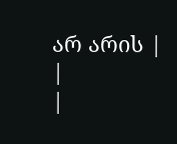არ არის |
|
|